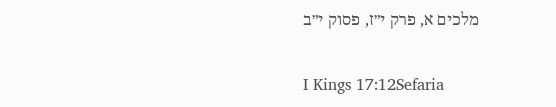מלכים א, פרק י״ז, פסוק י״ב

I Kings 17:12Sefaria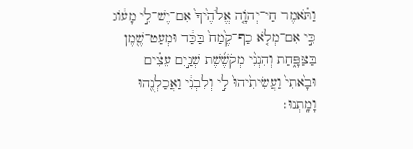וַתֹּ֗אמֶר חַי־יְהֹוָ֤ה אֱלֹהֶ֙יךָ֙ אִם־יֶשׁ־לִ֣י מָע֔וֹג כִּ֣י אִם־מְלֹ֤א כַף־קֶ֙מַח֙ בַּכַּ֔ד וּמְעַט־שֶׁ֖מֶן בַּצַּפָּ֑חַת וְהִנְנִ֨י מְקֹשֶׁ֜שֶׁת שְׁנַ֣יִם עֵצִ֗ים וּבָ֙אתִי֙ וַעֲשִׂיתִ֙יהוּ֙ לִ֣י וְלִבְנִ֔י וַאֲכַלְנֻ֖הוּ וָמָֽתְנוּ׃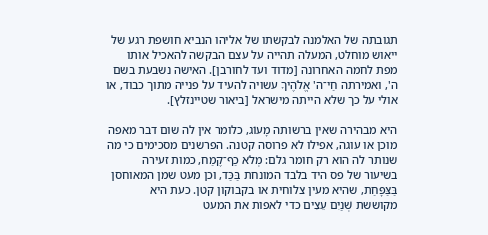תגובתה של האלמנה לבקשתו של אליהו הנביא חושפת רגע של ייאוש מוחלט, המעלה תהייה על עצם הבקשה להאכיל אותו מפת לחמה האחרונה [מדוד ועד לחורבן]. האישה נשבעת בשם ה', ואמירתה חַי־ה' אֱלֹהֶיךָ עשויה להעיד על פנייה מתוך כבוד, או אולי על כך שלא הייתה מישראל [ביאור שטיינזלץ].

היא מבהירה שאין ברשותה מָעוֹג, כלומר אין לה שום דבר מאפה מוכן או עוגה, אפילו לא פרוסה קטנה. הפרשנים מסכימים כי מה שנותר לה הוא רק חומר גלם: מְלֹא כַף־קֶמַח, כמות זעירה בשיעור של פס היד בלבד המונחת בַּכַּד, וכן מעט שמן המאוחסן בַּצַּפָּחַת, שהיא מעין צלוחית או בקבוקון קטן. כעת היא מקוששת שְׁנַיִם עֵצִים כדי לאפות את המעט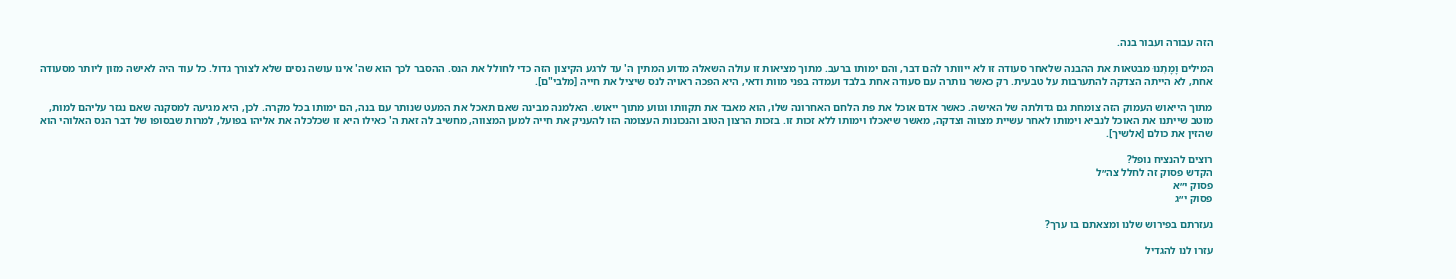הזה עבורה ועבור בנה.

המילים וָמָתְנוּ מבטאות את ההבנה שלאחר סעודה זו לא ייוותר להם דבר, והם ימותו ברעב. מתוך מציאות זו עולה השאלה מדוע המתין ה' עד לרגע הקיצון הזה כדי לחולל את הנס. ההסבר לכך הוא שה' אינו עושה נסים שלא לצורך גדול. כל עוד היה לאישה מזון ליותר מסעודה אחת, לא הייתה הצדקה להתערבות על טבעית. רק כאשר נותרה עם סעודה אחת בלבד ועמדה בפני מוות ודאי, היא הפכה ראויה לנס שיציל את חייה [מלבי"ם].

מתוך הייאוש העמוק הזה צומחת גם גדולתה של האישה. כאשר אדם אוכל את פת הלחם האחרונה שלו, הוא מאבד את תקוותו וגווע מתוך ייאוש. האלמנה מבינה שאם תאכל את המעט שנותר עם בנה, הם ימותו בכל מקרה. לכן, היא מגיעה למסקנה שאם נגזר עליהם למות, מוטב שייתנו את האוכל לנביא וימותו לאחר עשיית מצווה וצדקה, מאשר שיאכלו וימותו ללא זכות זו. בזכות הרצון הטוב והנכונות העצומה הזו להעניק את חייה למען המצווה, מחשיב לה זאת ה' כאילו היא זו שכלכלה את אליהו בפועל, למרות שבסופו של דבר הנס האלוהי הוא שהזין את כולם [אלשיך].

רוצים להנציח נופל?
הקדש פסוק זה לחלל צה״ל
פסוק י״א
פסוק י״ג

נעזרתם בפירוש שלנו ומצאתם בו ערך?

עזרו לנו להגדיל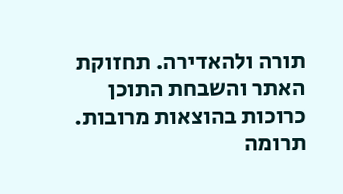תורה ולהאדירה. תחזוקת האתר והשבחת התוכן כרוכות בהוצאות מרובות. תרומה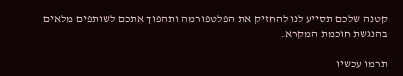קטנה שלכם תסייע לנו להחזיק את הפלטפורמה ותהפוך אתכם לשותפים מלאים בהנגשת חוכמת המקרא.

תרמו עכשיו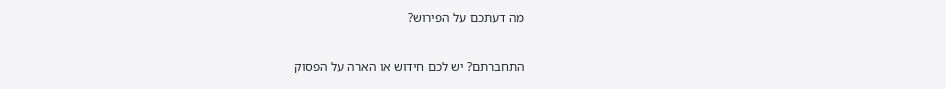מה דעתכם על הפירוש?

התחברתם? יש לכם חידוש או הארה על הפסוק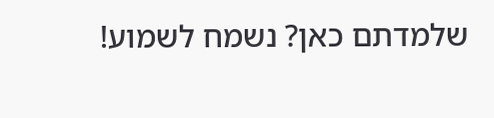שלמדתם כאן? נשמח לשמוע!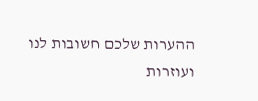ההערות שלכם חשובות לנו ועוזרות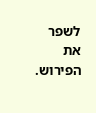לשפר את הפירוש.